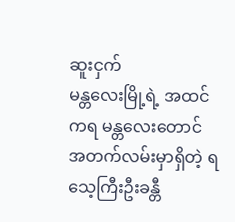ဆူးငှက်
မန္တလေးမြို့ရဲ့ အထင်ကရ မန္တလေးတောင် အတက်လမ်းမှာရှိတဲ့ ရသေ့ကြီးဦးခန္တီ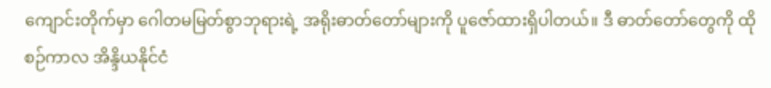ကျောင်းတိုက်မှာ ဂေါတမမြတ်စွာဘုရားရဲ့ အရိုးဓာတ်တော်များကို ပူဇော်ထားရှိပါတယ်။ ဒီ ဓာတ်တော်တွေကို ထိုစဉ်ကာလ အိန္ဒိယနိုင်ငံ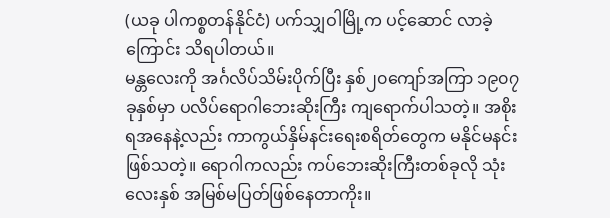(ယခု ပါကစ္စတန်နိုင်ငံ) ပက်သျှဝါမြို့က ပင့်ဆောင် လာခဲ့ကြောင်း သိရပါတယ်။
မန္တလေးကို အင်္ဂလိပ်သိမ်းပိုက်ပြီး နှစ်၂၀ကျော်အကြာ ၁၉၀၇ခုနှစ်မှာ ပလိပ်ရောဂါဘေးဆိုးကြီး ကျရောက်ပါသတဲ့။ အစိုးရအနေနဲ့လည်း ကာကွယ်နှိမ်နင်းရေးစရိတ်တွေက မနိုင်မနင်းဖြစ်သတဲ့။ ရောဂါကလည်း ကပ်ဘေးဆိုးကြီးတစ်ခုလို သုံးလေးနှစ် အမြစ်မပြတ်ဖြစ်နေတာကိုး။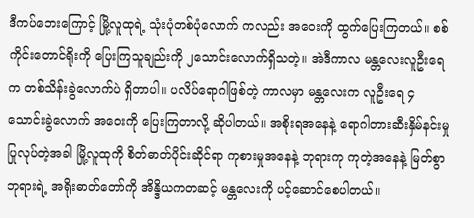ဒီကပ်ဘေးကြောင့် မြို့လူထုရဲ့ သုံးပုံတစ်ပုံလောက် ကလည်း အဝေးကို ထွက်ပြေးကြတယ်။ စစ်ကိုင်းတောင်ရိုးကို ပြေးကြသူချည်းကို ၂သောင်းလောက်ရှိသတဲ့။ အဲဒီကာလ မန္တလေးလူဦးရေက တစ်သိန်းခွဲလောက်ပဲ ရှိတာပါ။ ပလိပ်ရောဂါဖြစ်တဲ့ ကာလမှာ မန္တလေးက လူဦးရေ ၄သောင်းခွဲလောက် အဝေးကို ပြေးကြတာလို့ ဆိုပါတယ်။ အစိုးရအနေနဲ့ ရောဂါတားဆီးနှိမ်နင်းမှု ပြုလုပ်တဲ့အခါ မြို့လူထုကို စိတ်ဓာတ်ပိုင်းဆိုင်ရာ ကုစားမှုအနေနဲ့ ဘုရားကု ကုတဲ့အနေနဲ့ မြတ်စွာဘုရားရဲ့ အရိုးဓာတ်တော်ကို အိန္ဒိယကတဆင့် မန္တလေးကို ပင့်ဆောင်စေပါတယ်။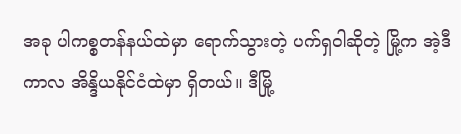အခု ပါကစ္စတန်နယ်ထဲမှာ ရောက်သွားတဲ့ ပက်ရှဝါဆိုတဲ့ မြို့က အဲ့ဒီကာလ အိန္ဒိယနိုင်ငံထဲမှာ ရှိတယ်။ ဒီမြို့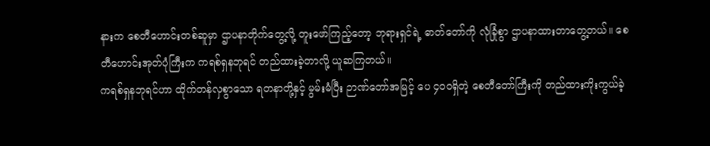နားက စေတီဟောင်းတစ်ဆူမှာ ဌာပနာတိုက်တွေ့လို့ တူးဖော်ကြည့်တော့ ဘုရားရှင်ရဲ့ ဓာတ်တော်ကို လုံခြုံစွာ ဌာပနာထားတာတွေ့တယ်။ စေတီဟောင်းအုတ်ပုံကြီးက ကရစ်ရှနဘုရင် တည်ထားခဲ့တာလို့ ယူဆကြတယ်။
ကရစ်ရှနဘုရင်ဟာ ထိုက်တန်လှစွာသော ရတနာတို့နှင့် မွမ်းမံပြီး ဉာဏ်တော်အမြင့် ပေ ၄၀၀ရှိတဲ့ စေတီတော်ကြီးကို တည်ထားကိုးကွယ်ခဲ့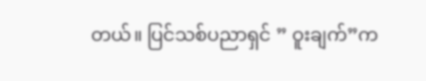တယ်။ ပြင်သစ်ပညာရှင် ” ဝူးချက်”က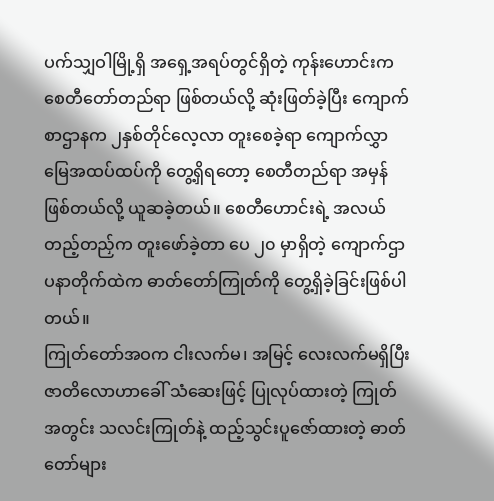ပက်သျှဝါမြို့ရှိ အရှေ့အရပ်တွင်ရှိတဲ့ ကုန်းဟောင်းက စေတီတော်တည်ရာ ဖြစ်တယ်လို့ ဆုံးဖြတ်ခဲ့ပြီး ကျောက်စာဌာနက ၂နှစ်တိုင်လေ့လာ တူးစေခဲ့ရာ ကျောက်လွှာမြေအထပ်ထပ်ကို တွေ့ရှိရတော့ စေတီတည်ရာ အမှန်ဖြစ်တယ်လို့ ယူဆခဲ့တယ်။ စေတီဟောင်းရဲ့ အလယ်တည့်တည်ှက တူးဖော်ခဲ့တာ ပေ ၂၀ မှာရှိတဲ့ ကျောက်ဌာပနာတိုက်ထဲက ဓာတ်တော်ကြုတ်ကို တွေ့ရှိခဲ့ခြင်းဖြစ်ပါတယ်။
ကြုတ်တော်အဝက ငါးလက်မ၊ အမြင့် လေးလက်မရှိပြီး ဇာတိလောဟာခေါ် သံဆေးဖြင့် ပြုလုပ်ထားတဲ့ ကြုတ်အတွင်း သလင်းကြုတ်နဲ့ ထည့်သွင်းပူဇော်ထားတဲ့ ဓာတ်တော်များ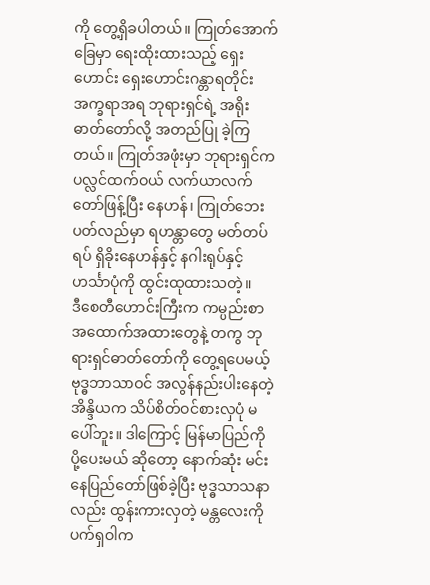ကို တွေ့ရှိခပါတယ်။ ကြုတ်အောက်ခြေမှာ ရေးထိုးထားသည့် ရှေးဟောင်း ရှေးဟောင်းဂန္တာရတိုင်း အက္ခရာအရ ဘုရားရှင်ရဲ့ အရိုးဓာတ်တော်လို့ အတည်ပြု ခဲ့ကြတယ်။ ကြုတ်အဖုံးမှာ ဘုရားရှင်က ပလ္လင်ထက်ဝယ် လက်ယာလက်တော်ဖြန့်ပြီး နေဟန်၊ ကြုတ်ဘေး ပတ်လည်မှာ ရဟန္တာတွေ မတ်တပ်ရပ် ရှိခိုးနေဟန်နှင့် နဂါးရုပ်နှင့်ဟင်္သာပုံကို ထွင်းထုထားသတဲ့။
ဒီစေတီဟောင်းကြီးက ကမ္ပည်းစာ အထောက်အထားတွေနဲ့ တကွ ဘုရားရှင်ဓာတ်တော်ကို တွေ့ရပေမယ့် ဗုဒ္ဓဘာသာဝင် အလွန်နည်းပါးနေတဲ့ အိန္ဒိယက သိပ်စိတ်ဝင်စားလှပုံ မပေါ်ဘူး။ ဒါကြောင့် မြန်မာပြည်ကို ပို့ပေးမယ် ဆိုတော့ နောက်ဆုံး မင်းနေပြည်တော်ဖြစ်ခဲ့ပြီး ဗုဒ္ဓသာသနာလည်း ထွန်းကားလှတဲ့ မန္တလေးကို ပက်ရှဝါက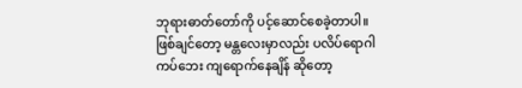ဘုရားဓာတ်တော်ကို ပင့်ဆောင်စေခဲ့တာပါ။ ဖြစ်ချင်တော့ မန္တလေးမှာလည်း ပလိပ်ရောဂါကပ်ဘေး ကျရောက်နေချိန် ဆိုတော့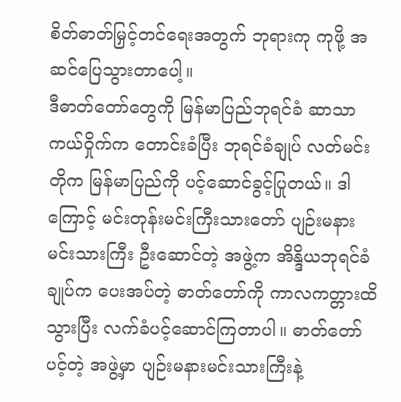စိတ်ဓာတ်မြှင့်တင်ရေးအတွက် ဘုရားကု ကုဖို့ အဆင်ပြေသွားတာပေါ့။
ဒီဓာတ်တော်တွေကို မြန်မာပြည်ဘုရင်ခံ ဆာသာကယ်ဝှိုက်က တောင်းခံပြီး ဘုရင်ခံချုပ် လတ်မင်းတိုက မြန်မာပြည်ကို ပင့်ဆောင်ခွင့်ပြုတယ်။ ဒါကြောင့် မင်းတုန်းမင်းကြီးသားတော် ပျဉ်းမနားမင်းသားကြီး ဦးဆောင်တဲ့ အဖွဲ့က အိန္ဒိယဘုရင်ခံချုပ်က ပေးအပ်တဲ့ ဓာတ်တော်ကို ကာလကတ္တားထိသွားပြီး လက်ခံပင့်ဆောင်ကြတာပါ။ ဓာတ်တော်ပင့်တဲ့ အဖွဲ့မှာ ပျဉ်းမနားမင်းသားကြီးနဲ့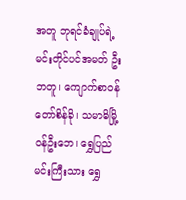အတူ ဘုရင်ခံချုပ်ရဲ့ မင်းတိုင်ပင်အမတ် ဦးဘတူ၊ ကျောက်စာဝန်တော်စိန်ခို၊ သမာဓိမြို့ဝန်ဦးဘေ၊ ရွှေပြည်မင်းကြီးသား ရွှေ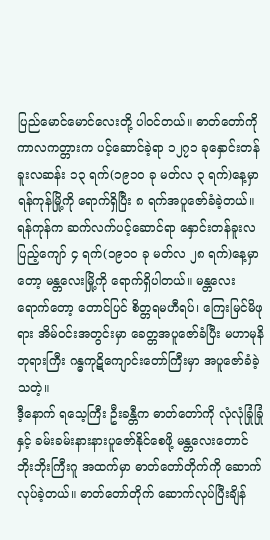ပြည်မောင်မောင်လေးတို့ ပါဝင်တယ်။ ဓာတ်တော်ကို ကာလကတ္တားက ပင့်ဆောင်ခဲ့ရာ ၁၂၇၁ ခုနှောင်းတန်ခူးလဆန်း ၁၃ ရက်(၁၉၁၀ ခု မတ်လ ၃ ရက်)နေ့မှာ ရန်ကုန်မြို့ကို ရောက်ရှိပြီး ၈ ရက်အပူဇော်ခံခဲ့တယ်။ ရန်ကုန်က ဆက်လက်ပင့်ဆောင်ရာ နှောင်းတန်ခူးလပြည့်ကျော် ၄ ရက်(၁၉၁၀ ခု မတ်လ ၂၈ ရက်)နေ့မှာတော့ မန္တလေးမြို့ကို ရောက်ရှိပါတယ်။ မန္တလေးရောက်တော့ တောင်ပြင် စိတ္တရမဟီရပ်၊ ကြေးမြင်မိဖုရား အိမ်ဝင်းအတွင်းမှာ ခေတ္တအပူဇော်ခံပြီး မဟာမုနိဘုရားကြီး ဂန္ဓကုဋိကျောင်းတော်ကြီးမှာ အပူဇော်ခံခဲ့သတဲ့။
ဒီ့နောက် ရသေ့ကြီး ဦးခန္တီက ဓာတ်တော်ကို လုံလုံခြုံခြုံနှင့် ခမ်းခမ်းနားနားပူဇော်နိုင်စေဖို့ မန္တလေးတောင် ဘိုးဘိုးကြီးဂူ အထက်မှာ ဓာတ်တော်တိုက်ကို ဆောက်လုပ်ခဲ့တယ်။ ဓာတ်တော်တိုက် ဆောက်လုပ်ပြီးချိန်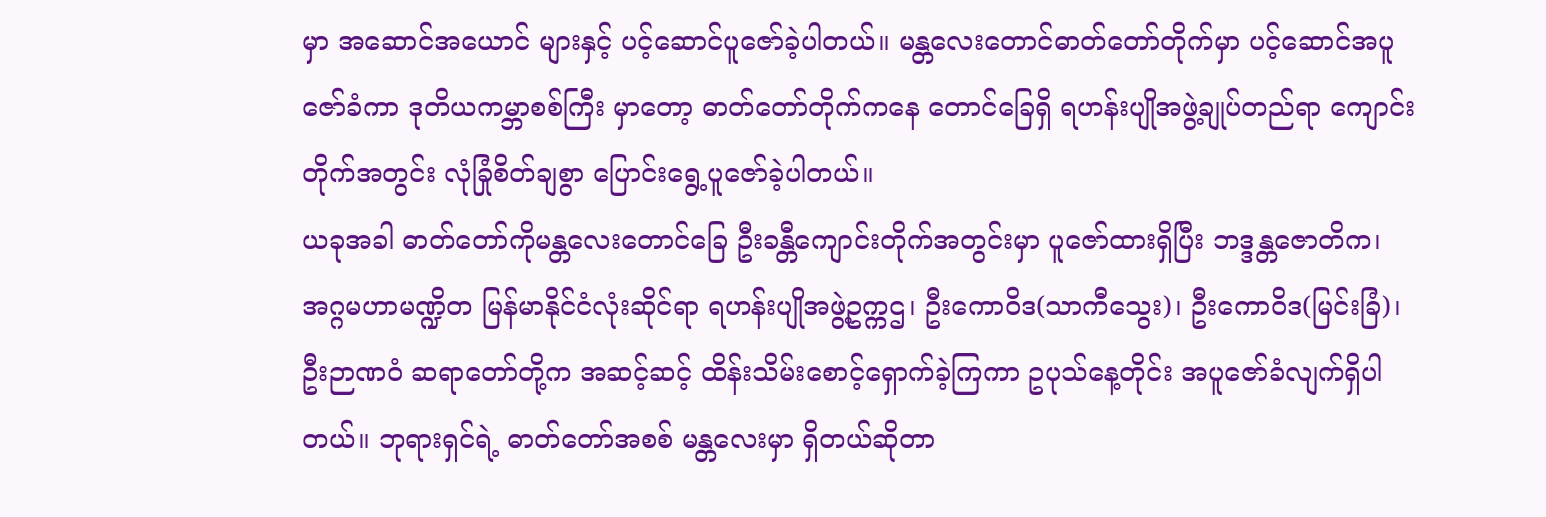မှာ အဆောင်အယောင် များနှင့် ပင့်ဆောင်ပူဇော်ခဲ့ပါတယ်။ မန္တလေးတောင်ဓာတ်တော်တိုက်မှာ ပင့်ဆောင်အပူဇော်ခံကာ ဒုတိယကမ္ဘာစစ်ကြီး မှာတော့ ဓာတ်တော်တိုက်ကနေ တောင်ခြေရှိ ရဟန်းပျိုအဖွဲ့ချုပ်တည်ရာ ကျောင်းတိုက်အတွင်း လုံခြုံစိတ်ချစွာ ပြောင်းရွေ့ပူဇော်ခဲ့ပါတယ်။
ယခုအခါ ဓာတ်တော်ကိုမန္တလေးတောင်ခြေ ဦးခန္တီကျောင်းတိုက်အတွင်းမှာ ပူဇော်ထားရှိပြီး ဘဒ္ဒန္တဇောတိက၊ အဂ္ဂမဟာမဏ္ဍိတ မြန်မာနိုင်ငံလုံးဆိုင်ရာ ရဟန်းပျိုအဖွဲ့ဥက္ကဌ၊ ဦးကောဝိဒ(သာကီသွေး)၊ ဦးကောဝိဒ(မြင်းခြံ)၊ ဦးဉာဏဝံ ဆရာတော်တို့က အဆင့်ဆင့် ထိန်းသိမ်းစောင့်ရှောက်ခဲ့ကြကာ ဥပုသ်နေ့တိုင်း အပူဇော်ခံလျက်ရှိပါတယ်။ ဘုရားရှင်ရဲ့ ဓာတ်တော်အစစ် မန္တလေးမှာ ရှိတယ်ဆိုတာ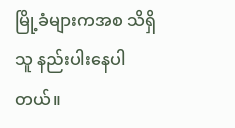မြို့ခံများကအစ သိရှိသူ နည်းပါးနေပါတယ်။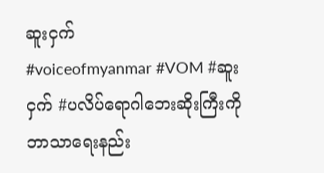ဆူးငှက်
#voiceofmyanmar #VOM #ဆူးငှက် #ပလိပ်ရောဂါဘေးဆိုးကြီးကိုဘာသာရေးနည်း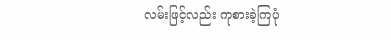လမ်းဖြင့်လည်း ကုစားခဲ့ကြပုံ